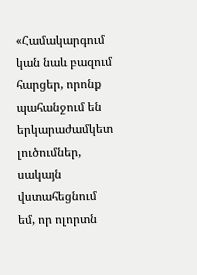«Համակարգում կան նաև բազում հարցեր, որոնք պահանջում են երկարաժամկետ լուծումներ, սակայն վստահեցնում եմ, որ ոլորտն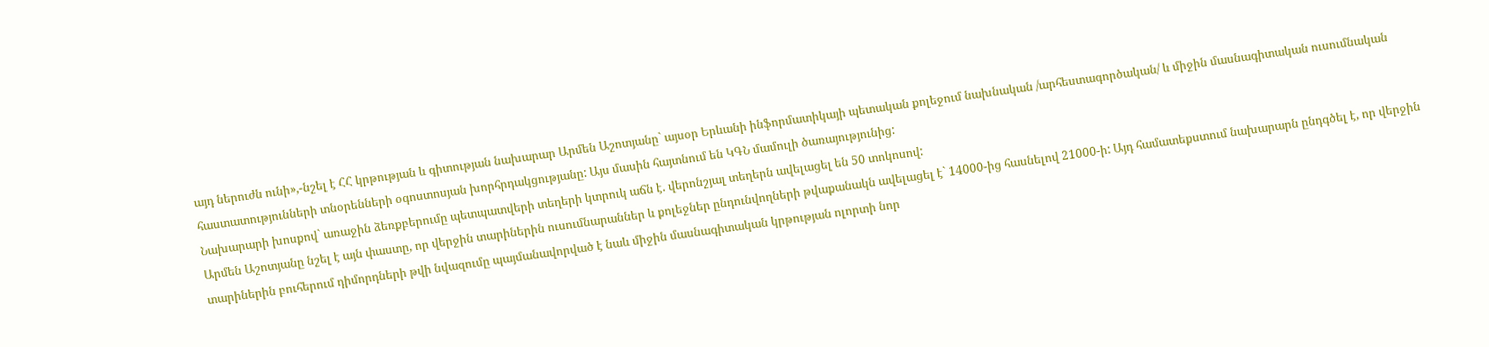այդ ներուժն ունի»,-նշել է ՀՀ կրթության և գիտության նախարար Արմեն Աշոտյանը` այսօր Երևանի ինֆորմատիկայի պետական քոլեջում նախնական /արհեստագործական/ և միջին մասնագիտական ուսումնական հաստատությունների տնօրենների օգոստոսյան խորհրդակցությանը: Այս մասին հայտնում են ԿԳՆ մամուլի ծառայությունից:
Նախարարի խոսքով` առաջին ձեռքբերումը պետպատվերի տեղերի կտրուկ աճն է. վերոնշյալ տեղերն ավելացել են 50 տոկոսով:
Արմեն Աշոտյանը նշել է այն փաստը, որ վերջին տարիներին ուսումնարաններ և քոլեջներ ընդունվողների թվաքանակն ավելացել է` 14000-ից հասնելով 21000-ի: Այդ համատեքստում նախարարն ընդգծել է, որ վերջին տարիներին բուհերում դիմորդների թվի նվազումը պայմանավորված է նաև միջին մասնագիտական կրթության ոլորտի նոր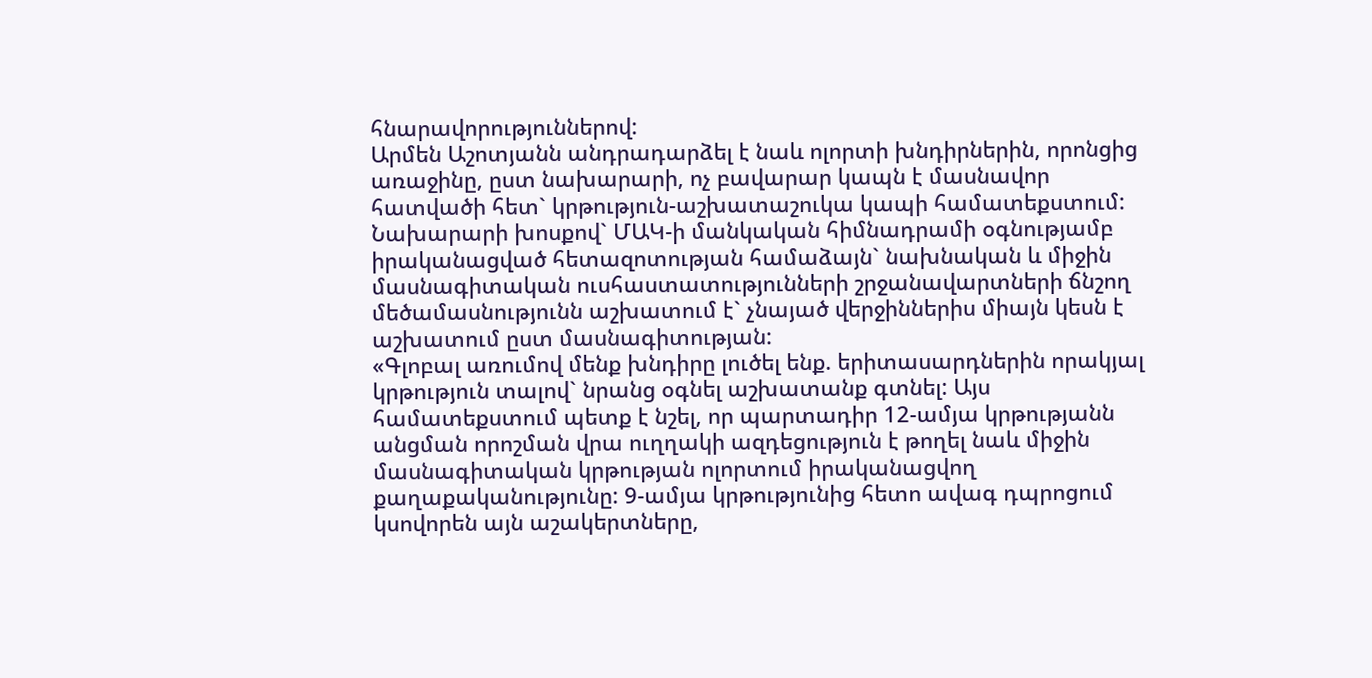հնարավորություններով:
Արմեն Աշոտյանն անդրադարձել է նաև ոլորտի խնդիրներին, որոնցից առաջինը, ըստ նախարարի, ոչ բավարար կապն է մասնավոր հատվածի հետ` կրթություն-աշխատաշուկա կապի համատեքստում: Նախարարի խոսքով` ՄԱԿ-ի մանկական հիմնադրամի օգնությամբ իրականացված հետազոտության համաձայն` նախնական և միջին մասնագիտական ուսհաստատությունների շրջանավարտների ճնշող մեծամասնությունն աշխատում է` չնայած վերջիններիս միայն կեսն է աշխատում ըստ մասնագիտության:
«Գլոբալ առումով մենք խնդիրը լուծել ենք. երիտասարդներին որակյալ կրթություն տալով` նրանց օգնել աշխատանք գտնել: Այս համատեքստում պետք է նշել, որ պարտադիր 12-ամյա կրթությանն անցման որոշման վրա ուղղակի ազդեցություն է թողել նաև միջին մասնագիտական կրթության ոլորտում իրականացվող քաղաքականությունը: 9-ամյա կրթությունից հետո ավագ դպրոցում կսովորեն այն աշակերտները,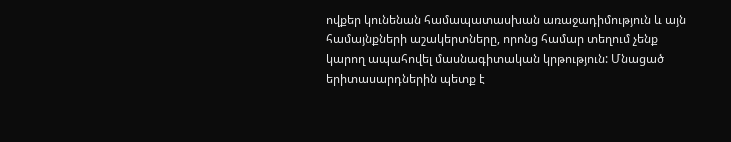ովքեր կունենան համապատասխան առաջադիմություն և այն համայնքների աշակերտները, որոնց համար տեղում չենք կարող ապահովել մասնագիտական կրթություն: Մնացած երիտասարդներին պետք է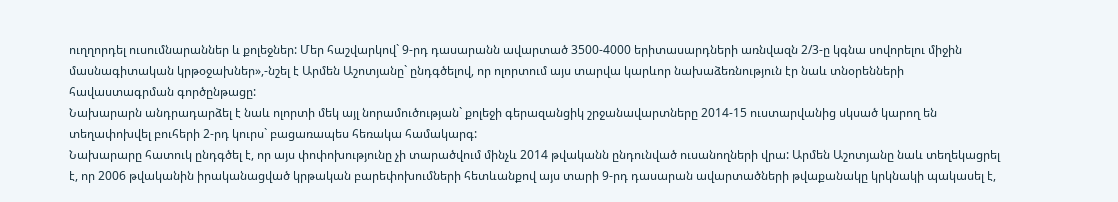ուղղորդել ուսումնարաններ և քոլեջներ: Մեր հաշվարկով` 9-րդ դասարանն ավարտած 3500-4000 երիտասարդների առնվազն 2/3-ը կգնա սովորելու միջին մասնագիտական կրթօջախներ»,-նշել է Արմեն Աշոտյանը` ընդգծելով, որ ոլորտում այս տարվա կարևոր նախաձեռնություն էր նաև տնօրենների հավաստագրման գործընթացը:
Նախարարն անդրադարձել է նաև ոլորտի մեկ այլ նորամուծության` քոլեջի գերազանցիկ շրջանավարտները 2014-15 ուստարվանից սկսած կարող են տեղափոխվել բուհերի 2-րդ կուրս` բացառապես հեռակա համակարգ:
Նախարարը հատուկ ընդգծել է, որ այս փոփոխությունը չի տարածվում մինչև 2014 թվականն ընդունված ուսանողների վրա: Արմեն Աշոտյանը նաև տեղեկացրել է, որ 2006 թվականին իրականացված կրթական բարեփոխումների հետևանքով այս տարի 9-րդ դասարան ավարտածների թվաքանակը կրկնակի պակասել է,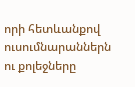որի հետևանքով ուսումնարաններն ու քոլեջները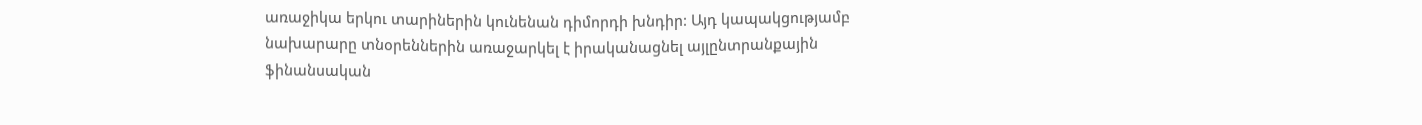առաջիկա երկու տարիներին կունենան դիմորդի խնդիր: Այդ կապակցությամբ նախարարը տնօրեններին առաջարկել է իրականացնել այլընտրանքային ֆինանսական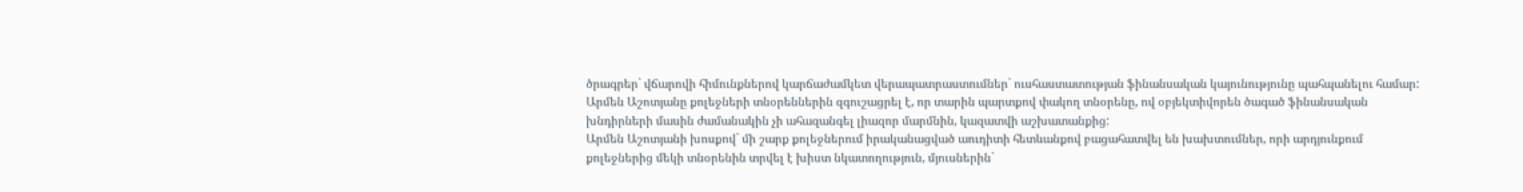ծրագրեր` վճարովի հիմունքներով կարճաժամկետ վերապատրաստումներ` ուսհաստատության ֆինանսական կայունությունը պահպանելու համար:
Արմեն Աշոտյանը քոլեջների տնօրեններին զգուշացրել է, որ տարին պարտքով փակող տնօրենը, ով օբյեկտիվորեն ծագած ֆինանսական խնդիրների մասին ժամանակին չի ահազանգել լիազոր մարմնին, կազատվի աշխատանքից:
Արմեն Աշոտյանի խոսքով` մի շարք քոլեջներում իրականացված աուդիտի հետևանքով բացահատվել են խախտումներ, որի արդյունքում քոլեջներից մեկի տնօրենին տրվել է խիստ նկատողություն, մյուսներին`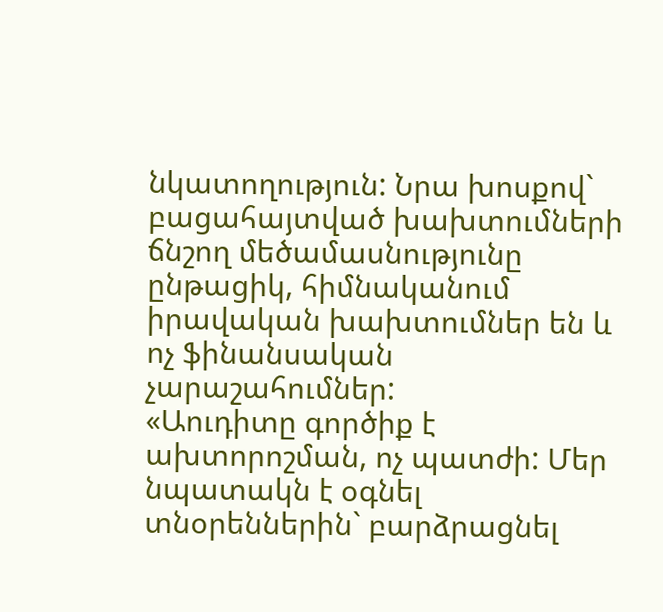նկատողություն: Նրա խոսքով` բացահայտված խախտումների ճնշող մեծամասնությունը ընթացիկ, հիմնականում իրավական խախտումներ են և ոչ ֆինանսական չարաշահումներ:
«Աուդիտը գործիք է ախտորոշման, ոչ պատժի: Մեր նպատակն է օգնել տնօրեններին` բարձրացնել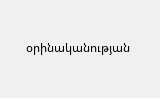օրինականության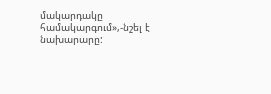մակարդակը համակարգում»,-նշել է նախարարը: